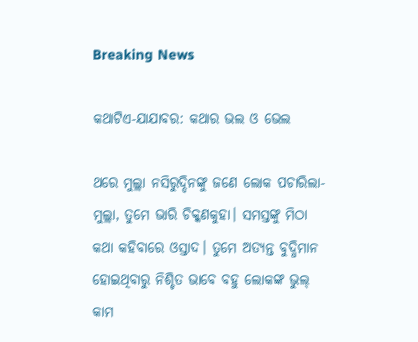Breaking News

କଥାଟିଏ-ଯାଯାବର: କଥାର ଭଲ ଓ ଭେଲ

ଥରେ ମୁଲ୍ଲା ନସିରୁଦ୍ଦିନଙ୍କୁ ଜଣେ ଲୋକ ପଚାରିଲା- ମୁଲ୍ଲା, ତୁମେ ଭାରି ଚିକ୍କଣକୁହା। ସମସ୍ତଙ୍କୁ ମିଠା କଥା କହିବାରେ ଓସ୍ତାଦ। ତୁମେ ଅତ୍ୟନ୍ତ ବୁଦ୍ଧିମାନ ହୋଇଥିବାରୁ ନିଶ୍ଚିତ ଭାବେ ବହୁ ଲୋକଙ୍କ ଭୁଲ୍‌ କାମ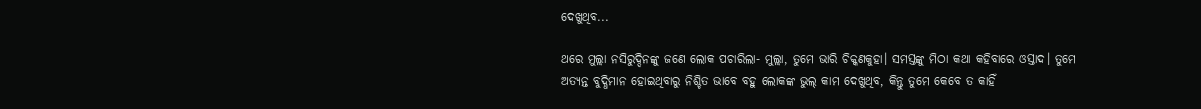ଦେଖୁଥିବ...

ଥରେ ମୁଲ୍ଲା ନସିରୁଦ୍ଦିନଙ୍କୁ ଜଣେ ଲୋକ ପଚାରିଲା- ମୁଲ୍ଲା, ତୁମେ ଭାରି ଚିକ୍କଣକୁହା। ସମସ୍ତଙ୍କୁ ମିଠା କଥା କହିବାରେ ଓସ୍ତାଦ। ତୁମେ ଅତ୍ୟନ୍ତ ବୁଦ୍ଧିମାନ ହୋଇଥିବାରୁ ନିଶ୍ଚିତ ଭାବେ ବହୁ ଲୋକଙ୍କ ଭୁଲ୍‌ କାମ ଦେଖୁଥିବ, କିନ୍ତୁ ତୁମେ କେବେ ତ କାହିଁ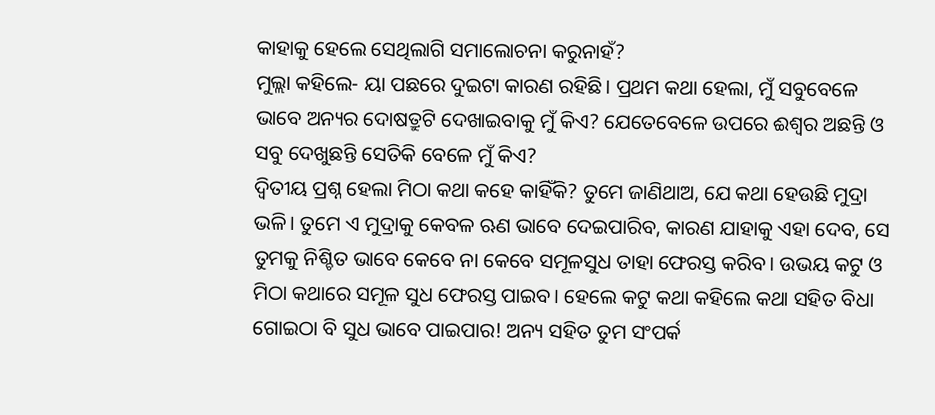କାହାକୁ ହେଲେ ସେଥିଲାଗି ସମାଲୋଚନା କରୁନାହଁ?
ମୁଲ୍ଲା କହିଲେ- ୟା ପଛରେ ଦୁଇଟା କାରଣ ରହିଛି। ପ୍ରଥମ କଥା ହେଲା, ମୁଁ ସବୁବେଳେ ଭାବେ ଅନ୍ୟର ଦୋଷତ୍ରୁଟି ଦେଖାଇବାକୁ ମୁଁ କିଏ? ଯେତେବେଳେ ଉପରେ ଈଶ୍ବର ଅଛନ୍ତି ଓ ସବୁ ଦେଖୁଛନ୍ତି ସେତିକି ବେଳେ ମୁଁ କିଏ?
ଦ୍ବିତୀୟ ପ୍ରଶ୍ନ ହେଲା ମିଠା କଥା କହେ କାହିଁକି? ତୁମେ ଜାଣିଥାଅ, ଯେ କଥା ହେଉଛି ମୁଦ୍ରା ଭଳି। ତୁମେ ଏ ମୁଦ୍ରାକୁ କେବଳ ଋଣ ଭାବେ ଦେଇପାରିବ, କାରଣ ଯାହାକୁ ଏହା ଦେବ, ସେ ତୁମକୁ ନିଶ୍ଚିତ ଭାବେ କେବେ ନା କେବେ ସମୂଳସୁଧ ତାହା ଫେରସ୍ତ କରିବ। ଉଭୟ କଟୁ ଓ ମିଠା କଥାରେ ସମୂଳ ସୁଧ ଫେରସ୍ତ ପାଇବ। ହେଲେ କଟୁ କଥା କହିଲେ କଥା ସହିତ ବିଧା‌ ଗୋଇଠା ବି ସୁଧ ଭାବେ ପାଇପାର! ଅନ୍ୟ ସହିତ ତୁମ ସଂପର୍କ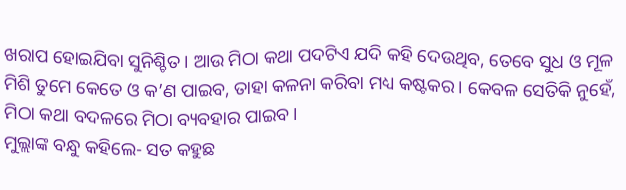ଖରାପ ହୋଇଯିବା ସୁନିଶ୍ଚିତ। ଆଉ ମିଠା କଥା ପଦଟିଏ ଯଦି କହି ଦେଉଥିବ, ତେବେ ସୁଧ ଓ ମୂଳ ମିଶି ତୁମେ କେତେ ଓ କ’ଣ ପାଇବ, ତାହା କଳନା କରିବା ମଧ୍ୟ କଷ୍ଟକର। କେବଳ ସେତିକି ନୁହେଁ, ମିଠା କଥା ବଦଳରେ ମିଠା ବ୍ୟବହାର ପାଇବ।
ମୁଲ୍ଲାଙ୍କ ବନ୍ଧୁ କହିଲେ- ସତ କହୁଛ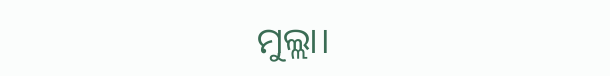ମୁଲ୍ଲା।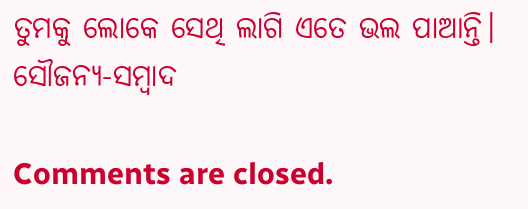ତୁମକୁ ଲୋକେ ସେଥି ଲାଗି ଏତେ ଭଲ ପାଆନ୍ତି।
ସୌଜନ୍ୟ-ସମ୍ୱାଦ

Comments are closed.